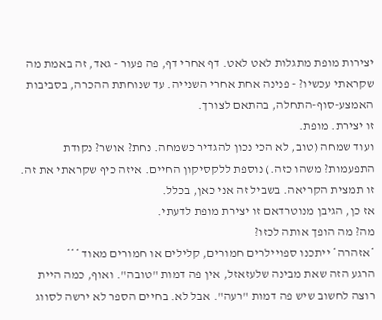יצירות מופת מתגלות לאט לאט. דף אחרי דף, פה פעור - גאד, זה באמת מה שקראתי עכשיו? - פנינה אחת אחרי השנייה. עד שנוחתת ההכרה, בסביבות האמצע-סוף-התחלה, בהתאם לצורך.
זו יצירת. מופת.
ועוד שמחה (טוב, לא הכי נכון להגדיר כשמחה. נחת? אושר? נקודת התפעמות? משהו כזה.) נוספת ללקסיקון החיים. איזה כיף שקראתי את זה. זו תמצית הקריאה. בשביל זה אני כאן, בכלל.
אז כן, הגיבן מנוטרדאם זו יצירת מופת לדעתי.
מה? מה הופך אותה לכזו?
*אזהרה* ייתכנו ספויילרים חמורים, קלילים או חמורים מאוד ***
הרגע הזה שאת מבינה שלעזאזל, אין פה דמות "טובה". ואוף, כמה היית רוצה לחשוב שיש פה דמות "רעה". אבל לא. בחיים הספר לא ירשה לסווג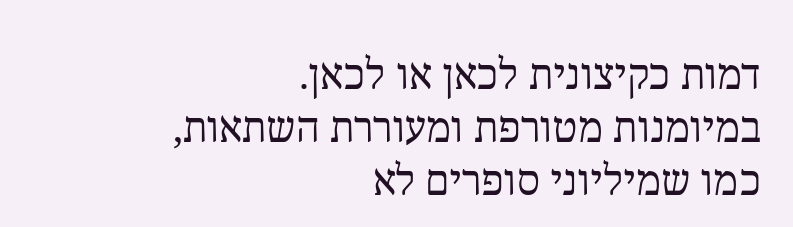דמות כקיצונית לכאן או לכאן. במיומנות מטורפת ומעוררת השתאות, כמו שמיליוני סופרים לא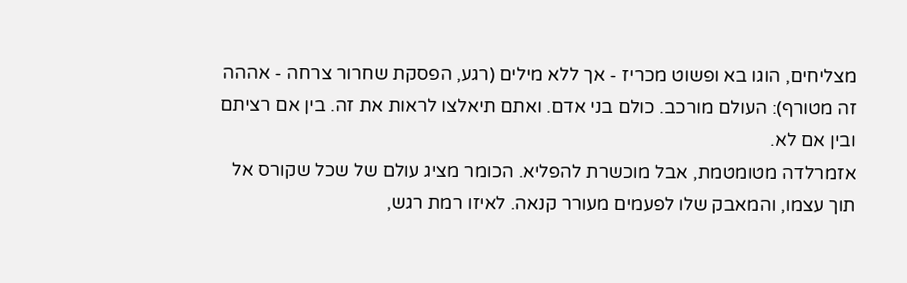מצליחים, הוגו בא ופשוט מכריז - אך ללא מילים (רגע, הפסקת שחרור צרחה - אההה זה מטורף): העולם מורכב. כולם בני אדם. ואתם תיאלצו לראות את זה. בין אם רציתם ובין אם לא.
אזמרלדה מטומטמת, אבל מוכשרת להפליא. הכומר מציג עולם של שכל שקורס אל תוך עצמו, והמאבק שלו לפעמים מעורר קנאה. לאיזו רמת רגש,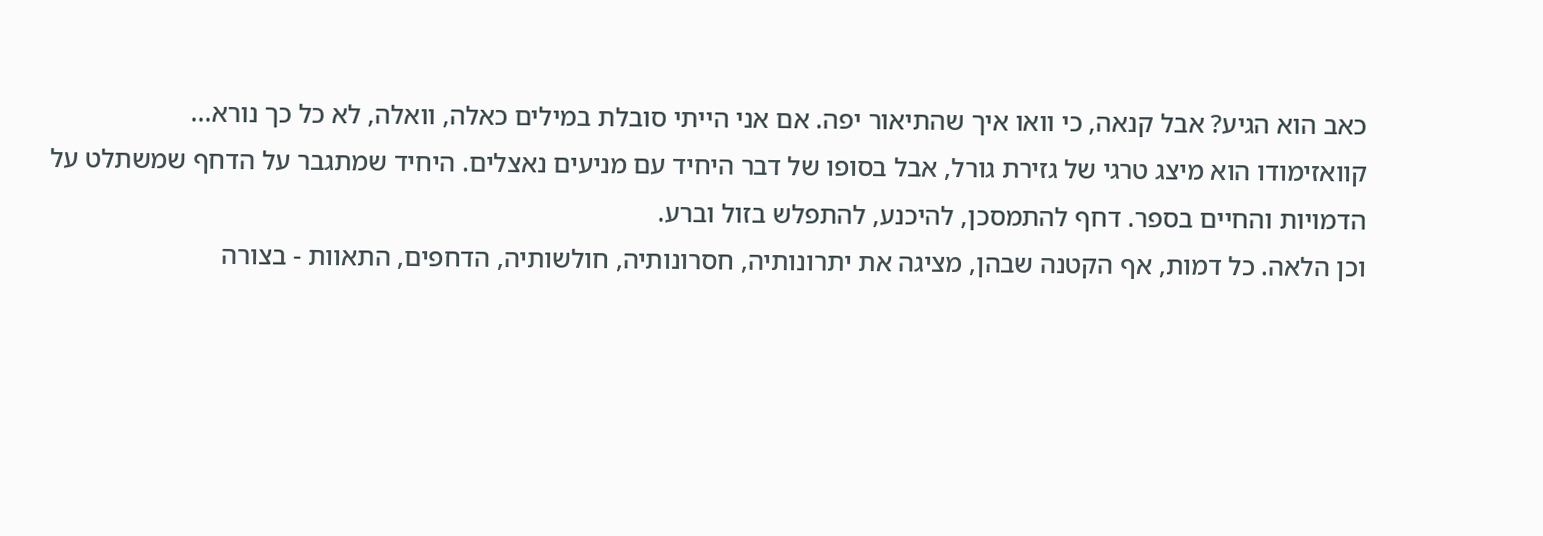כאב הוא הגיע? אבל קנאה, כי וואו איך שהתיאור יפה. אם אני הייתי סובלת במילים כאלה, וואלה, לא כל כך נורא...
קוואזימודו הוא מיצג טרגי של גזירת גורל, אבל בסופו של דבר היחיד עם מניעים נאצלים. היחיד שמתגבר על הדחף שמשתלט על הדמויות והחיים בספר. דחף להתמסכן, להיכנע, להתפלש בזול וברע.
וכן הלאה. כל דמות, אף הקטנה שבהן, מציגה את יתרונותיה, חסרונותיה, חולשותיה, הדחפים, התאוות - בצורה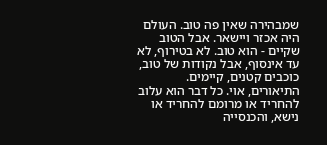שמבהירה שאין פה טוב. העולם היה אכזר ויישאר. אבל הטוב שקיים - הוא טוב. לא בטירוף, לא עד אינסוף, אבל נקודות של טוב, כוכבים קטנים, קיימים.
התיאורים, אוי. כל דבר הוא עלוב להחריד או מרומם להחריד או נישא, והכנסייה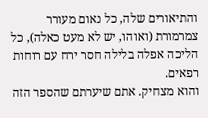והתיאורים שלה, כל נאום מעורר צמרמורת (ואוהו, יש לא מעט כאלה), כל הליכה אפלה בלילה חסר ירח עם רוחות רפאים.
והוא מצחיק. אתם שיערתם שהספר הזה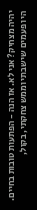יהיה מצחיק? אני לא. אז הנה - הפתעות טובות בחיים. היו פעמים שישבתי וממש צחקתי, בקול,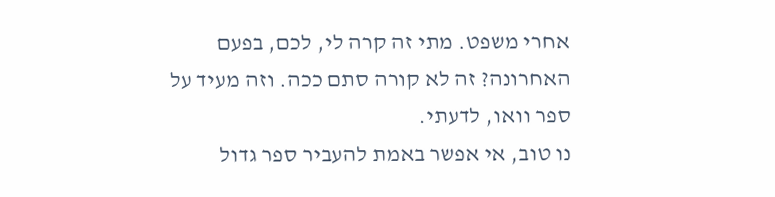אחרי משפט. מתי זה קרה לי, לכם, בפעם האחרונה? זה לא קורה סתם ככה. וזה מעיד על ספר וואו, לדעתי.
נו טוב, אי אפשר באמת להעביר ספר גדול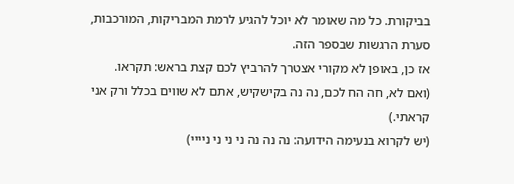בביקורת. כל מה שאומר לא יוכל להגיע לרמת המבריקות, המורכבות, סערת הרגשות שבספר הזה.
אז כן, באופן לא מקורי אצטרך להרביץ לכם קצת בראש: תקראו.
(ואם לא, חה הח לכם, נה נה בקישקיש, אתם לא שווים בכלל ורק אני קראתי.)
(יש לקרוא בנעימה הידועה: נה נה נה ני ני ני ניייי)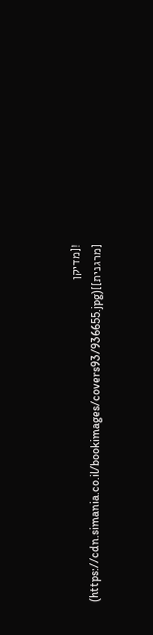![מדיקן [מרגנית]](https://cdn.simania.co.il/bookimages/covers93/936655.jpg)